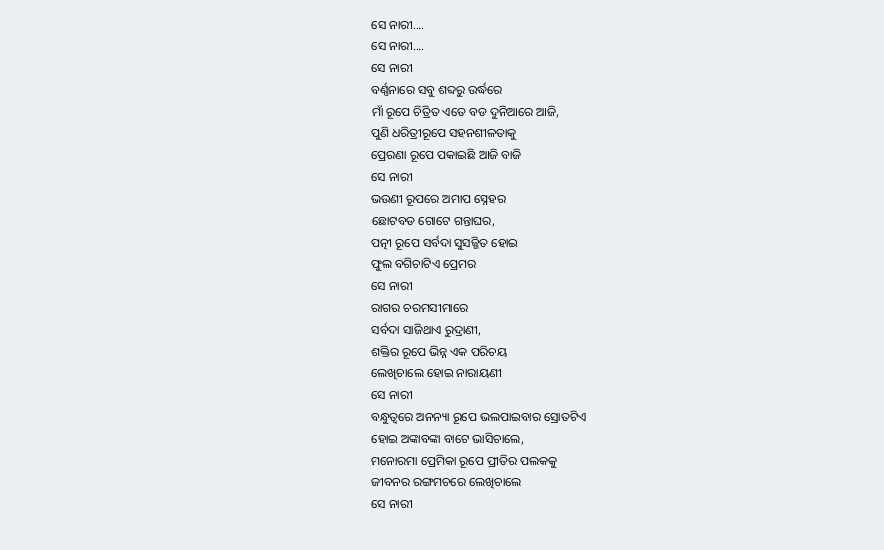ସେ ନାରୀ....
ସେ ନାରୀ....
ସେ ନାରୀ
ବର୍ଣ୍ଣନାରେ ସବୁ ଶବ୍ଦରୁ ଉର୍ଦ୍ଧରେ
ମାଁ ରୂପେ ଚିତ୍ରିତ ଏତେ ବଡ ଦୁନିଆରେ ଆଜି,
ପୁଣି ଧରିତ୍ରୀରୂପେ ସହନଶୀଳତାକୁ
ପ୍ରେରଣା ରୂପେ ପକାଇଛି ଆଜି ବାଜି
ସେ ନାରୀ
ଭଉଣୀ ରୂପରେ ଅମାପ ସ୍ନେହର
ଛୋଟବଡ ଗୋଟେ ଗନ୍ତାଘର,
ପତ୍ନୀ ରୂପେ ସର୍ବଦା ସୁସଜ୍ଜିତ ହୋଇ
ଫୁଲ ବଗିଚାଟିଏ ପ୍ରେମର
ସେ ନାରୀ
ରାଗର ଚରମସୀମାରେ
ସର୍ବଦା ସାଜିଥାଏ ରୁଦ୍ରାଣୀ,
ଶକ୍ତିର ରୂପେ ଭିନ୍ନ ଏକ ପରିଚୟ
ଲେଖିଚାଲେ ହୋଇ ନାରାୟଣୀ
ସେ ନାରୀ
ବନ୍ଧୁତ୍ଵରେ ଅନନ୍ୟା ରୂପେ ଭଲପାଇବାର ସ୍ରୋତଟିଏ
ହୋଇ ଅଙ୍କାବଙ୍କା ବାଟେ ଭାସିଚାଲେ,
ମନୋରମା ପ୍ରେମିକା ରୂପେ ପ୍ରୀତିର ପଲକକୁ
ଜୀବନର ରଙ୍ଗମଚରେ ଲେଖିଚାଲେ
ସେ ନାରୀ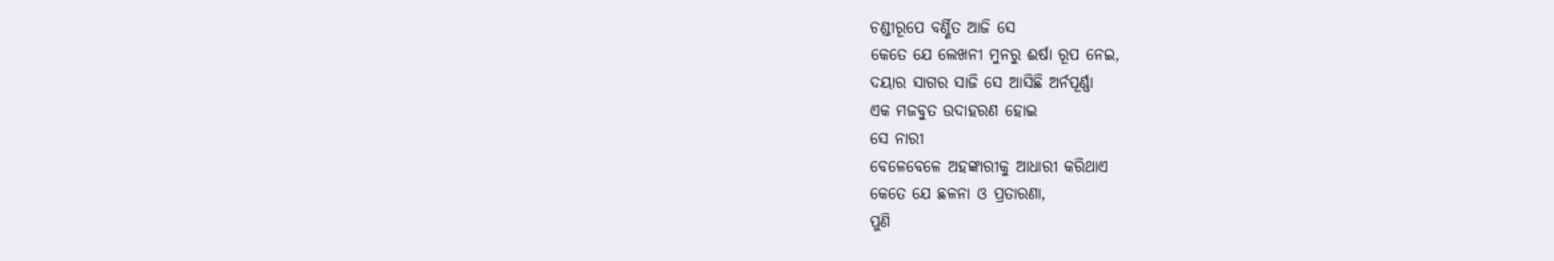ଚଣ୍ଡୀରୂପେ ବର୍ଣ୍ଣିତ ଆଜି ସେ
କେତେ ଯେ ଲେଖନୀ ମୁନରୁ ଈର୍ଷା ରୂପ ନେଇ,
ଦୟାର ସାଗର ସାଜି ସେ ଆସିଛି ଅର୍ନପୂର୍ଣ୍ଣା
ଏକ ମଜବୁତ ଉଦାହରଣ ହୋଇ
ସେ ନାରୀ
ବେଳେବେଳେ ଅହଙ୍କାରୀକୁ ଆଧାରୀ କରିଥାଏ
କେତେ ଯେ ଛଳନା ଓ ପ୍ରତାରଣା,
ପୁଣି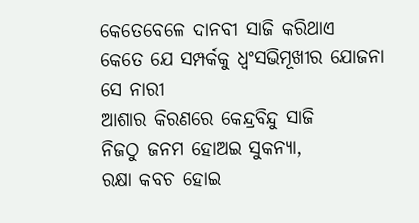କେତେବେଳେ ଦାନବୀ ସାଜି କରିଥାଏ
କେତେ ଯେ ସମ୍ପର୍କକୁ ଧ୍ଵଂସଭିମୂଖୀର ଯୋଜନା
ସେ ନାରୀ
ଆଶାର କିରଣରେ କେନ୍ଦ୍ରବିନ୍ଦୁ ସାଜି
ନିଜଠୁ ଜନମ ହୋଅଇ ସୁକନ୍ୟା,
ରକ୍ଷା କବଚ ହୋଇ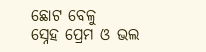ଛୋଟ ବେଳୁ
ସ୍ନେହ ପ୍ରେମ ଓ ଭଲ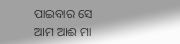ପାଇବାର ସେ ଆମ ଆଈ ମା